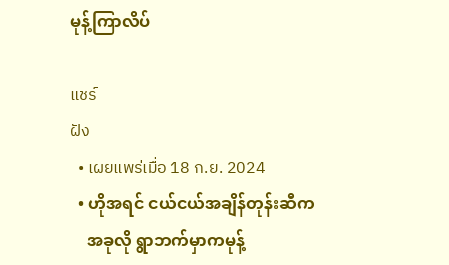မုန့်ကြာလိပ်

แชร์
ฝัง
  • เผยแพร่เมื่อ 18 ก.ย. 2024
  • ဟိုအရင် ငယ်ငယ်အချိန်တုန်းဆီက
    အခုလို ရွာဘက်မှာကမုန့်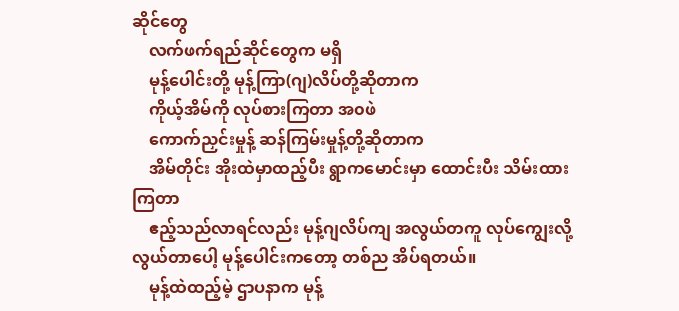ဆိုင်တွေ
    လက်ဖက်ရည်ဆိုင်တွေက မရှိ
    မုန့်ပေါင်းတို့ မုန့်ကြာ(ဂျ)လိပ်တို့ဆိုတာက
    ကိုယ့်အိမ်ကို လုပ်စားကြတာ အ၀ဖဲ
    ကောက်ညှင်းမှုန့် ဆန်ကြမ်းမှုန့်တို့ဆိုတာက
    အိမ်တိုင်း အိုးထဲမှာထည့်ပီး ရွာကမောင်းမှာ ထောင်းပီး သိမ်းထားကြတာ
    ဧည့်သည်လာရင်လည်း မုန့်ဂျလိပ်ကျ အလွယ်တကူ လုပ်ကျွေးလို့လွယ်တာပေါ့ မုန့်ပေါင်းကတော့ တစ်ည အိပ်ရတယ်။
    မုန့်ထဲထည့်မဲ့ ဌာပနာက မုန့်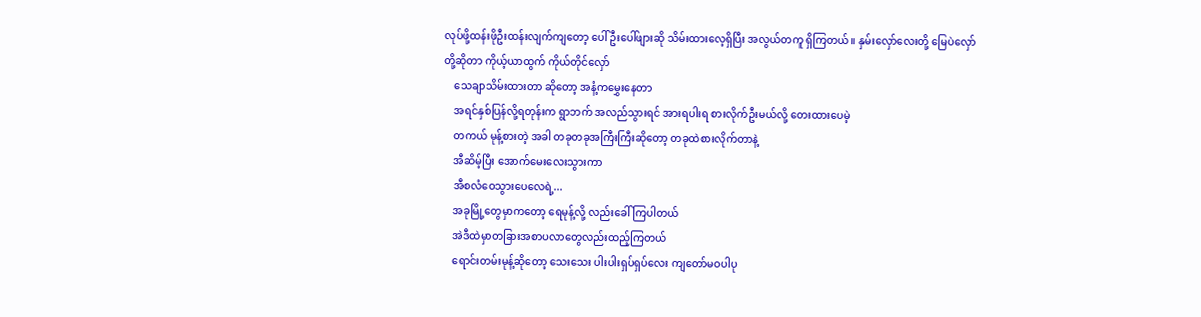လုပ်ဖို့ထန်းဖိုဦးထန်းလျက်ကျတော့ ပေါ်ဦးပေါ်ဖျားဆို သိမ်းထားလေ့ရှိပြီး အလွယ်တကူ ရှိကြတယ်။ နှမ်းလှော်လေးတို့ မြေပဲလှော်တို့ဆိုတာ ကိုယ့်ယာထွက် ကိုယ်တိုင်လှော်
    သေချာသိမ်းထားတာ ဆိုတော့ အနံ့ကမွှေးနေတာ
    အရင်နှစ်ပြန်လို့ရတုန်းက ရွာဘက် အလည်သွားရင် အားရပါးရ စားလိုက်ဦးမယ်လို့ တေးထားပေမဲ့
    တကယ် မုန့်စားတဲ့ အခါ တခုတခုအကြီးကြီးဆိုတော့ တခုထဲစားလိုက်တာနဲ့
    အီဆိမ့်ပြီး အောက်မေးလေးသွားကာ
    အီစလံဝေသွားပေလေရဲ့...
    အခုမြို့တွေမှာကတော့ ရေမုန့်လို့ လည်းခေါ်ကြပါတယ်
    အဲဒီထဲမှာတခြားအစာပလာတွေလည်းထည့်ကြတယ်
    ရောင်းတမ်းမုန့်ဆိုတော့ သေးသေး ပါးပါးရှပ်ရှပ်လေး ကျတော်မဝပါပု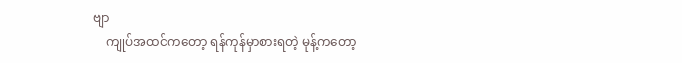ဗျာ
    ကျုပ်အထင်ကတော့ ရန်ကုန်မှာစားရတဲ့ မုန့်ကတော့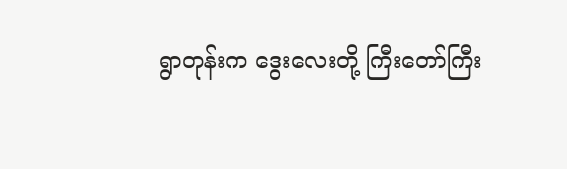ရွာတုန်းက ဒွေးလေးတို့ ကြီးတော်ကြီး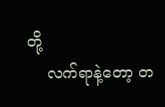တို့
    လက်ရာနဲ့တော့ တ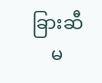ခြားဆီ
    မ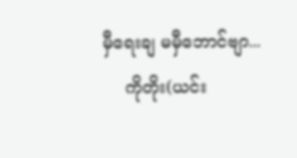မှီရေးချ မမှီဘောင်ဗျာ...
    ကိုတိုး(ယင်း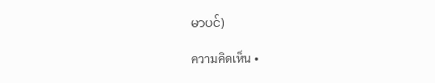မာပင်)

ความคิดเห็น •